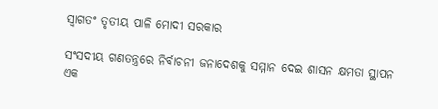ସ୍ୱାଗତଂ ତୃତୀୟ ପାଳି ମୋଦୀ ସରକାର

ସଂସଦୀୟ ଗଣତନ୍ତ୍ରରେ ନିର୍ବାଚନୀ ଜନାଦେଶକୁ ସମ୍ମାନ ଦେଇ ଶାସନ କ୍ଷମତା ସ୍ଥାପନ ଏକ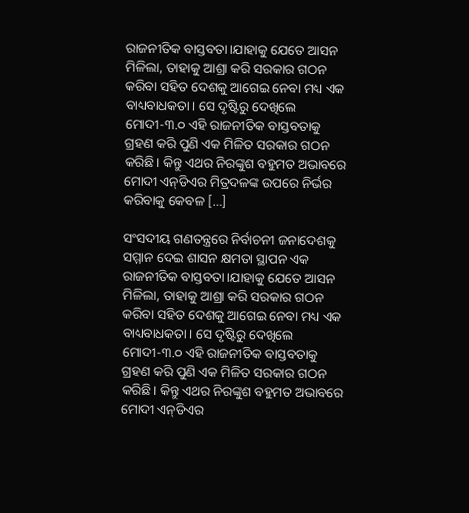ରାଜନୀତିକ ବାସ୍ତବତା।ଯାହାକୁ ଯେତେ ଆସନ ମିଳିଲା, ତାହାକୁ ଆଶ୍ରା କରି ସରକାର ଗଠନ କରିବା ସହିତ ଦେଶକୁ ଆଗେଇ ନେବା ମଧ୍ୟ ଏକ ବାଧ୍ୟବାଧକତା। ସେ ଦୃଷ୍ଟିରୁ ଦେଖିଲେ ମୋଦୀ-୩.୦ ଏହି ରାଜନୀତିକ ବାସ୍ତବତାକୁ ଗ୍ରହଣ କରି ପୁଣି ଏକ ମିଳିତ ସରକାର ଗଠନ କରିଛି। କିନ୍ତୁ ଏଥର ନିରଙ୍କୁଶ ବହୁମତ ଅଭାବରେ ମୋଦୀ ଏନ୍‌ଡିଏର ମିତ୍ରଦଳଙ୍କ ଉପରେ ନିର୍ଭର କରିବାକୁ କେବଳ […]

ସଂସଦୀୟ ଗଣତନ୍ତ୍ରରେ ନିର୍ବାଚନୀ ଜନାଦେଶକୁ ସମ୍ମାନ ଦେଇ ଶାସନ କ୍ଷମତା ସ୍ଥାପନ ଏକ ରାଜନୀତିକ ବାସ୍ତବତା।ଯାହାକୁ ଯେତେ ଆସନ ମିଳିଲା, ତାହାକୁ ଆଶ୍ରା କରି ସରକାର ଗଠନ କରିବା ସହିତ ଦେଶକୁ ଆଗେଇ ନେବା ମଧ୍ୟ ଏକ ବାଧ୍ୟବାଧକତା। ସେ ଦୃଷ୍ଟିରୁ ଦେଖିଲେ ମୋଦୀ-୩.୦ ଏହି ରାଜନୀତିକ ବାସ୍ତବତାକୁ ଗ୍ରହଣ କରି ପୁଣି ଏକ ମିଳିତ ସରକାର ଗଠନ କରିଛି। କିନ୍ତୁ ଏଥର ନିରଙ୍କୁଶ ବହୁମତ ଅଭାବରେ ମୋଦୀ ଏନ୍‌ଡିଏର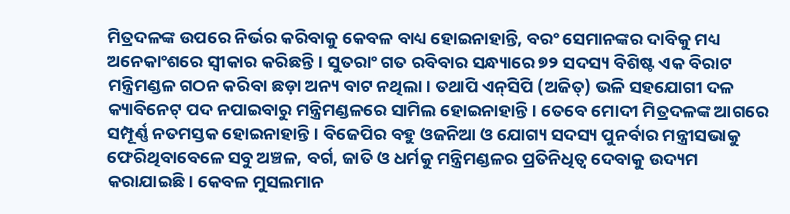ମିତ୍ରଦଳଙ୍କ ଉପରେ ନିର୍ଭର କରିବାକୁ କେବଳ ବାଧ୍ୟ ହୋଇନାହାନ୍ତି, ବରଂ ସେମାନଙ୍କର ଦାବିକୁ ମଧ୍ୟ ଅନେକାଂଶରେ ସ୍ୱୀକାର କରିଛନ୍ତି। ସୁତରାଂ ଗତ ରବିବାର ସନ୍ଧ୍ୟାରେ ୭୨ ସଦସ୍ୟ ବିଶିଷ୍ଟ ଏକ ବିରାଟ ମନ୍ତ୍ରିମଣ୍ଡଳ ଗଠନ କରିବା ଛଡ଼ା ଅନ୍ୟ ବାଟ ନଥିଲା। ତଥାପି ଏନ୍‌ସିପି (ଅଜିତ୍) ଭଳି ସହଯୋଗୀ ଦଳ କ୍ୟାବିନେଟ୍ ପଦ ନପାଇବାରୁ ମନ୍ତ୍ରିମଣ୍ଡଳରେ ସାମିଲ ହୋଇନାହାନ୍ତି। ତେବେ ମୋଦୀ ମିତ୍ରଦଳଙ୍କ ଆଗରେ ସମ୍ପୂର୍ଣ୍ଣ ନତମସ୍ତକ ହୋଇନାହାନ୍ତି। ବିଜେପିର ବହୁ ଓଜନିଆ ଓ ଯୋଗ୍ୟ ସଦସ୍ୟ ପୁନର୍ବାର ମନ୍ତ୍ରୀସଭାକୁ ଫେରିଥିବାବେଳେ ସବୁ ଅଞ୍ଚଳ, ବର୍ଗ, ଜାତି ଓ ଧର୍ମକୁ ମନ୍ତ୍ରିମଣ୍ଡଳର ପ୍ରତିନିଧିତ୍ୱ ଦେବାକୁ ଉଦ୍ୟମ କରାଯାଇଛି। କେବଳ ମୁସଲମାନ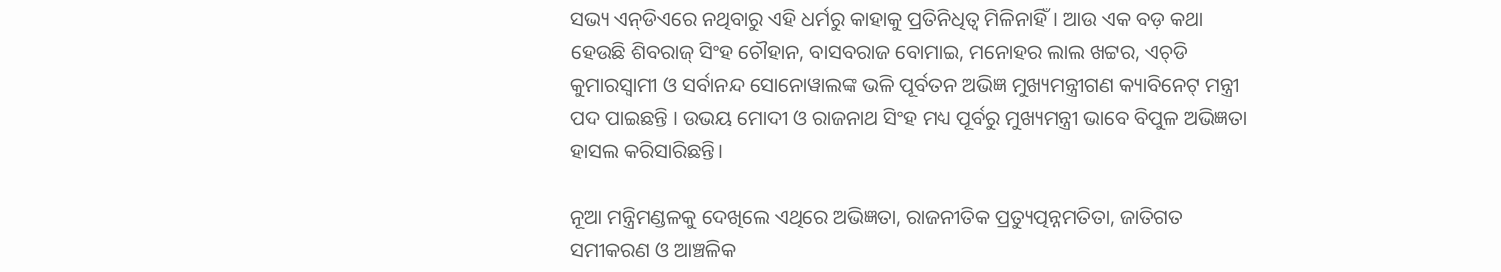ସଭ୍ୟ ଏନ୍‌ଡିଏରେ ନଥିବାରୁ ଏହି ଧର୍ମରୁ କାହାକୁ ପ୍ରତିନିଧିତ୍ୱ ମିଳିନାହିଁ। ଆଉ ଏକ ବଡ଼ କଥା ହେଉଛି ଶିବରାଜ୍ ସିଂହ ଚୌହାନ, ବାସବରାଜ ବୋମାଇ, ମନୋହର ଲାଲ ଖଟ୍ଟର, ଏଚ୍‌ଡି କୁମାରସ୍ୱାମୀ ଓ ସର୍ବାନନ୍ଦ ସୋନୋୱାଲଙ୍କ ଭଳି ପୂର୍ବତନ ଅଭିଜ୍ଞ ମୁଖ୍ୟମନ୍ତ୍ରୀଗଣ କ୍ୟାବିନେଟ୍ ମନ୍ତ୍ରୀ ପଦ ପାଇଛନ୍ତି । ଉଭୟ ମୋଦୀ ଓ ରାଜନାଥ ସିଂହ ମଧ୍ୟ ପୂର୍ବରୁ ମୁଖ୍ୟମନ୍ତ୍ରୀ ଭାବେ ବିପୁଳ ଅଭିଜ୍ଞତା ହାସଲ କରିସାରିଛନ୍ତି।

ନୂଆ ମନ୍ତ୍ରିମଣ୍ଡଳକୁ ଦେଖିଲେ ଏଥିରେ ଅଭିଜ୍ଞତା, ରାଜନୀତିକ ପ୍ରତ୍ୟୁତ୍ପନ୍ନମତିତା, ଜାତିଗତ ସମୀକରଣ ଓ ଆଞ୍ଚଳିକ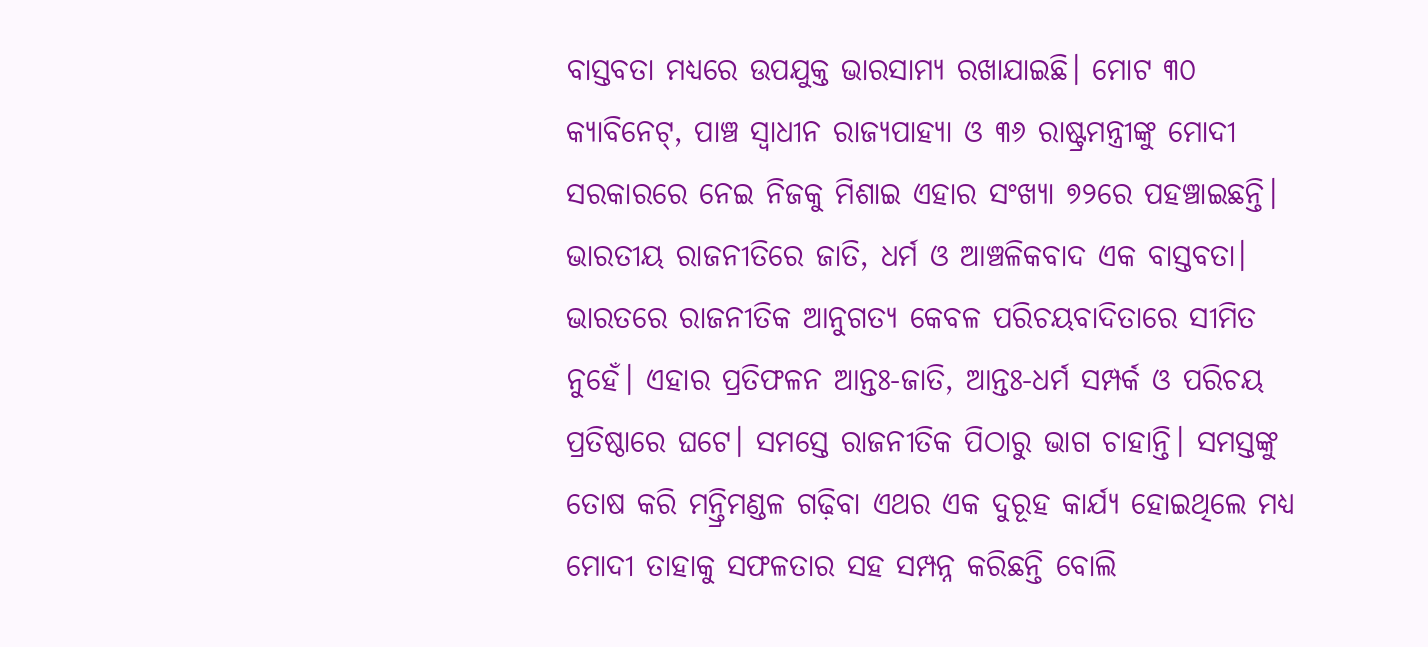ବାସ୍ତବତା ମଧ୍ୟରେ ଉପଯୁକ୍ତ ଭାରସାମ୍ୟ ରଖାଯାଇଛି। ମୋଟ ୩୦ କ୍ୟାବିନେଟ୍, ପାଞ୍ଚ ସ୍ୱାଧୀନ ରାଜ୍ୟପାହ୍ୟା ଓ ୩୬ ରାଷ୍ଟ୍ରମନ୍ତ୍ରୀଙ୍କୁ ମୋଦୀ ସରକାରରେ ନେଇ ନିଜକୁ ମିଶାଇ ଏହାର ସଂଖ୍ୟା ୭୨ରେ ପହଞ୍ଚାଇଛନ୍ତି। ଭାରତୀୟ ରାଜନୀତିରେ ଜାତି, ଧର୍ମ ଓ ଆଞ୍ଚଳିକବାଦ ଏକ ବାସ୍ତବତା। ଭାରତରେ ରାଜନୀତିକ ଆନୁଗତ୍ୟ କେବଳ ପରିଚୟବାଦିତାରେ ସୀମିତ ନୁହେଁ। ଏହାର ପ୍ରତିଫଳନ ଆନ୍ତଃ-ଜାତି, ଆନ୍ତଃ-ଧର୍ମ ସମ୍ପର୍କ ଓ ପରିଚୟ ପ୍ରତିଷ୍ଠାରେ ଘଟେ। ସମସ୍ତେ ରାଜନୀତିକ ପିଠାରୁ ଭାଗ ଚାହାନ୍ତି। ସମସ୍ତଙ୍କୁ ତୋଷ କରି ମନ୍ତ୍ରିମଣ୍ଡଳ ଗଢ଼ିବା ଏଥର ଏକ ଦୁରୂହ କାର୍ଯ୍ୟ ହୋଇଥିଲେ ମଧ୍ୟ ମୋଦୀ ତାହାକୁ ସଫଳତାର ସହ ସମ୍ପନ୍ନ କରିଛନ୍ତି ବୋଲି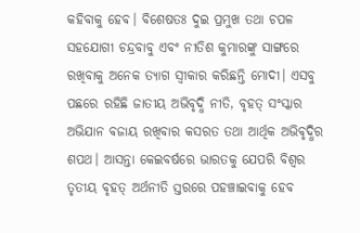କହିବାକୁ ହେବ। ବିଶେଷତଃ ଦୁଇ ପ୍ରମୁଖ ତଥା ଚପଳ ସହଯୋଗୀ ଚନ୍ଦ୍ରବାବୁ ଏବଂ ନୀତିଶ କୁମାରଙ୍କୁ ସାଙ୍ଗରେ ରଖିବାକୁ ଅନେକ ତ୍ୟାଗ ସ୍ୱୀକାର କରିଛନ୍ତି ମୋଦୀ। ଏସବୁ ପଛରେ ରହିଛି ଜାତୀୟ ଅଭିବୃଦ୍ଧି ନୀତି, ବୃହତ୍ ସଂସ୍କାର ଅଭିଯାନ ବଜାୟ ରଖିବାର କସରତ ତଥା ଆର୍ଥିକ ଅଭିବୃଦ୍ଧିର ଶପଥ। ଆସନ୍ତା କେଇବର୍ଷରେ ଭାରତକୁ ଯେପରି ବିଶ୍ୱର ତୃତୀୟ ବୃହତ୍ ଅର୍ଥନୀତି ସ୍ତରରେ ପହଞ୍ଚାଇବାକୁ ହେବ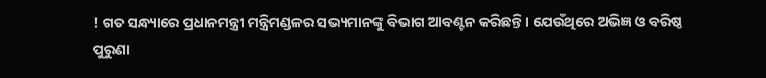! ଗତ ସନ୍ଧ୍ୟାରେ ପ୍ରଧାନମନ୍ତ୍ରୀ ମନ୍ତ୍ରିମଣ୍ଡଳର ସଭ୍ୟମାନଙ୍କୁ ବିଭାଗ ଆବଣ୍ଟନ କରିଛନ୍ତି। ଯେଉଁଥିରେ ଅଭିଜ୍ଞ ଓ ବରିଷ୍ଠ ପୁରୁଣା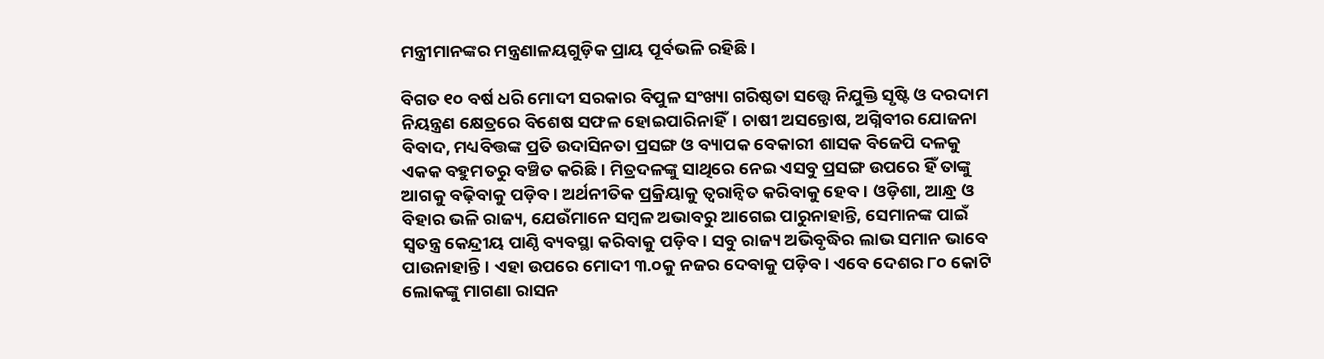ମନ୍ତ୍ରୀମାନଙ୍କର ମନ୍ତ୍ରଣାଳୟଗୁଡ଼ିକ ପ୍ରାୟ ପୂର୍ବଭଳି ରହିଛି।

ବିଗତ ୧୦ ବର୍ଷ ଧରି ମୋଦୀ ସରକାର ବିପୁଳ ସଂଖ୍ୟା ଗରିଷ୍ଠତା ସତ୍ତ୍ବେ ନିଯୁକ୍ତି ସୃଷ୍ଟି ଓ ଦରଦାମ ନିୟନ୍ତ୍ରଣ କ୍ଷେତ୍ରରେ ବିଶେଷ ସଫଳ ହୋଇପାରିନାହିଁ। ଚାଷୀ ଅସନ୍ତୋଷ, ଅଗ୍ନିବୀର ଯୋଜନା ବିବାଦ, ମଧ୍ୟବିତ୍ତଙ୍କ ପ୍ରତି ଉଦାସିନତା ପ୍ରସଙ୍ଗ ଓ ବ୍ୟାପକ ବେକାରୀ ଶାସକ ବିଜେପି ଦଳକୁ ଏକକ ବହୁମତରୁ ବଞ୍ଚିତ କରିଛି। ମିତ୍ରଦଳଙ୍କୁ ସାଥିରେ ନେଇ ଏସବୁ ପ୍ରସଙ୍ଗ ଉପରେ ହିଁ ତାଙ୍କୁ ଆଗକୁ ବଢ଼ିବାକୁ ପଡ଼ିବ। ଅର୍ଥନୀତିକ ପ୍ରକ୍ରିୟାକୁ ତ୍ୱରାନ୍ୱିତ କରିବାକୁ ହେବ। ଓଡ଼ିଶା, ଆନ୍ଧ୍ର ଓ ବିହାର ଭଳି ରାଜ୍ୟ, ଯେଉଁମାନେ ସମ୍ବଳ ଅଭାବରୁ ଆଗେଇ ପାରୁନାହାନ୍ତି, ସେମାନଙ୍କ ପାଇଁ ସ୍ୱତନ୍ତ୍ର କେନ୍ଦ୍ରୀୟ ପାଣ୍ଠି ବ୍ୟବସ୍ଥା କରିବାକୁ ପଡ଼ିବ। ସବୁ ରାଜ୍ୟ ଅଭିବୃଦ୍ଧିର ଲାଭ ସମାନ ଭାବେ ପାଉନାହାନ୍ତି। ଏହା ଉପରେ ମୋଦୀ ୩.୦କୁ ନଜର ଦେବାକୁ ପଡ଼ିବ। ଏବେ ଦେଶର ୮୦ କୋଟି ଲୋକଙ୍କୁ ମାଗଣା ରାସନ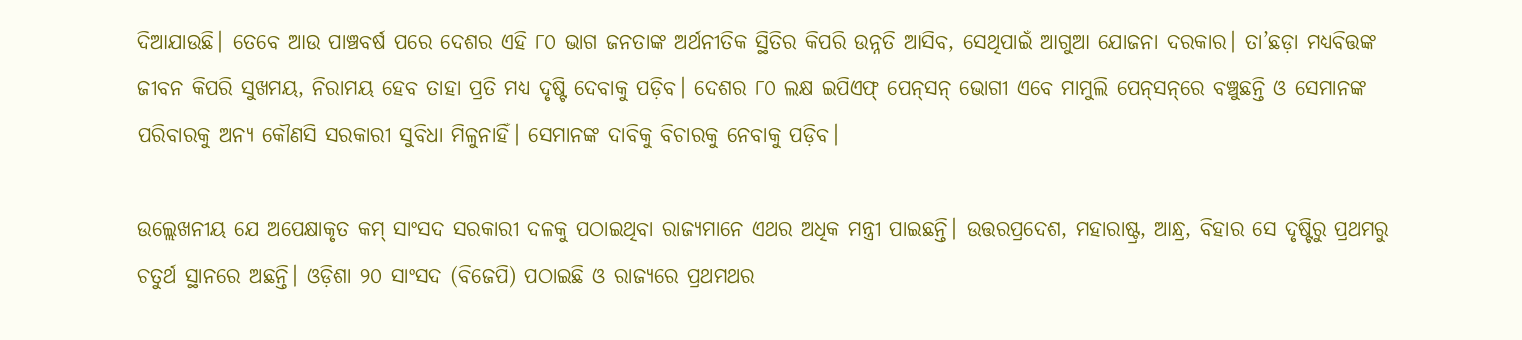ଦିଆଯାଉଛି। ତେବେ ଆଉ ପାଞ୍ଚବର୍ଷ ପରେ ଦେଶର ଏହି ୮୦ ଭାଗ ଜନତାଙ୍କ ଅର୍ଥନୀତିକ ସ୍ଥିତିର କିପରି ଉନ୍ନତି ଆସିବ, ସେଥିପାଇଁ ଆଗୁଆ ଯୋଜନା ଦରକାର। ତା’ଛଡ଼ା ମଧ୍ୟବିତ୍ତଙ୍କ ଜୀବନ କିପରି ସୁଖମୟ, ନିରାମୟ ହେବ ତାହା ପ୍ରତି ମଧ୍ୟ ଦୃଷ୍ଟି ଦେବାକୁ ପଡ଼ିବ। ଦେଶର ୮୦ ଲକ୍ଷ ଇପିଏଫ୍ ପେନ୍‌ସନ୍‌ ଭୋଗୀ ଏବେ ମାମୁଲି ପେନ୍‌ସନ୍‌ରେ ବଞ୍ଚୁଛନ୍ତି ଓ ସେମାନଙ୍କ ପରିବାରକୁ ଅନ୍ୟ କୌଣସି ସରକାରୀ ସୁବିଧା ମିଳୁନାହିଁ। ସେମାନଙ୍କ ଦାବିକୁ ବିଚାରକୁ ନେବାକୁ ପଡ଼ିବ।

ଉଲ୍ଲେଖନୀୟ ଯେ ଅପେକ୍ଷାକୃତ କମ୍ ସାଂସଦ ସରକାରୀ ଦଳକୁ ପଠାଇଥିବା ରାଜ୍ୟମାନେ ଏଥର ଅଧିକ ମନ୍ତ୍ରୀ ପାଇଛନ୍ତି। ଉତ୍ତରପ୍ରଦେଶ, ମହାରାଷ୍ଟ୍ର, ଆନ୍ଧ୍ର, ବିହାର ସେ ଦୃଷ୍ଟିରୁ ପ୍ରଥମରୁ ଚତୁର୍ଥ ସ୍ଥାନରେ ଅଛନ୍ତି। ଓଡ଼ିଶା ୨୦ ସାଂସଦ (ବିଜେପି) ପଠାଇଛି ଓ ରାଜ୍ୟରେ ପ୍ରଥମଥର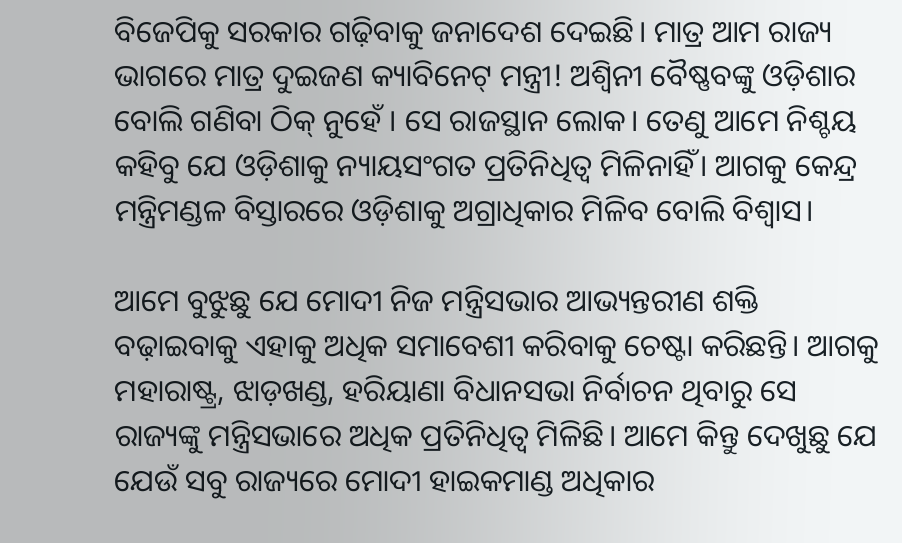ବିଜେପିକୁ ସରକାର ଗଢ଼ିବାକୁ ଜନାଦେଶ ଦେଇଛି। ମାତ୍ର ଆମ ରାଜ୍ୟ ଭାଗରେ ମାତ୍ର ଦୁଇଜଣ କ୍ୟାବିନେଟ୍ ମନ୍ତ୍ରୀ! ଅଶ୍ୱିନୀ ବୈଷ୍ଣବଙ୍କୁ ଓଡ଼ିଶାର ବୋଲି ଗଣିବା ଠିକ୍ ନୁହେଁ । ସେ ରାଜସ୍ଥାନ ଲୋକ। ତେଣୁ ଆମେ ନିଶ୍ଚୟ କହିବୁ ଯେ ଓଡ଼ିଶାକୁ ନ୍ୟାୟସଂଗତ ପ୍ରତିନିଧିତ୍ବ ମିଳିନାହିଁ। ଆଗକୁ କେନ୍ଦ୍ର ମନ୍ତ୍ରିମଣ୍ଡଳ ବିସ୍ତାରରେ ଓଡ଼ିଶାକୁ ଅଗ୍ରାଧିକାର ମିଳିବ ବୋଲି ବିଶ୍ୱାସ।

ଆମେ ବୁଝୁଛୁ ଯେ ମୋଦୀ ନିଜ ମନ୍ତ୍ରିସଭାର ଆଭ୍ୟନ୍ତରୀଣ ଶକ୍ତି ବଢ଼ାଇବାକୁ ଏହାକୁ ଅଧିକ ସମାବେଶୀ କରିବାକୁ ଚେଷ୍ଟା କରିଛନ୍ତି। ଆଗକୁ ମହାରାଷ୍ଟ୍ର, ଝାଡ଼ଖଣ୍ଡ, ହରିୟାଣା ବିଧାନସଭା ନିର୍ବାଚନ ଥିବାରୁ ସେ ରାଜ୍ୟଙ୍କୁ ମନ୍ତ୍ରିସଭାରେ ଅଧିକ ପ୍ରତିନିଧିତ୍ୱ ମିଳିଛି। ଆମେ କିନ୍ତୁ ଦେଖୁଛୁ ଯେ ଯେଉଁ ସବୁ ରାଜ୍ୟରେ ମୋଦୀ ହାଇକମାଣ୍ଡ ଅଧିକାର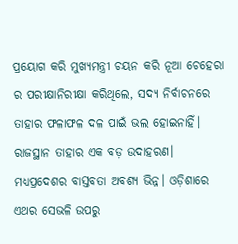ପ୍ରୟୋଗ କରି ମୁଖ୍ୟମନ୍ତ୍ରୀ ଚୟନ କରି ନୂଆ ଚେହେରା ର ପରୀକ୍ଷାନିରୀକ୍ଷା କରିଥିଲେ, ସଦ୍ୟ ନିର୍ବାଚନରେ ତାହାର ଫଳାଫଳ ଦଳ ପାଇଁ ଭଲ ହୋଇନାହିଁ। ରାଜସ୍ଥାନ ତାହାର ଏକ ବଡ଼ ଉଦାହରଣ। ମଧ୍ୟପ୍ରଦେଶର ବାସ୍ତବତା ଅବଶ୍ୟ ଭିନ୍ନ। ଓଡ଼ିଶାରେ ଏଥର ସେଭଳି ଉପରୁ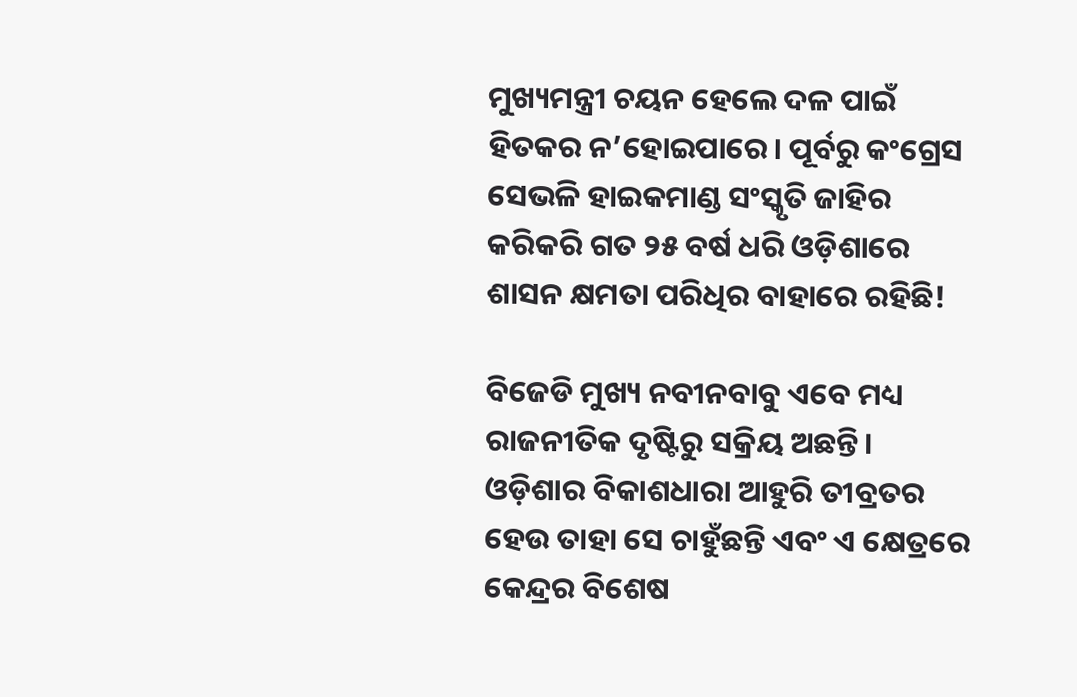ମୁଖ୍ୟମନ୍ତ୍ରୀ ଚୟନ ହେଲେ ଦଳ ପାଇଁ ହିତକର ନ’ହୋଇପାରେ। ପୂର୍ବରୁ କଂଗ୍ରେସ ସେଭଳି ହାଇକମାଣ୍ଡ ସଂସ୍କୃତି ଜାହିର କରିକରି ଗତ ୨୫ ବର୍ଷ ଧରି ଓଡ଼ିଶାରେ ଶାସନ କ୍ଷମତା ପରିଧିର ବାହାରେ ରହିଛି!

ବିଜେଡି ମୁଖ୍ୟ ନବୀନବାବୁ ଏବେ ମଧ୍ୟ ରାଜନୀତିକ ଦୃଷ୍ଟିରୁ ସକ୍ରିୟ ଅଛନ୍ତି। ଓଡ଼ିଶାର ବିକାଶଧାରା ଆହୁରି ତୀବ୍ରତର ହେଉ ତାହା ସେ ଚାହୁଁଛନ୍ତି ଏବଂ ଏ କ୍ଷେତ୍ରରେ କେନ୍ଦ୍ରର ବିଶେଷ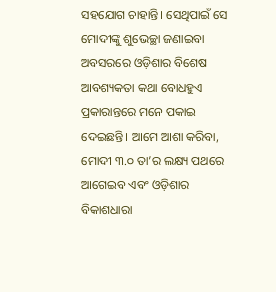ସହଯୋଗ ଚାହାନ୍ତି। ସେଥିପାଇଁ ସେ ମୋଦୀଙ୍କୁ ଶୁଭେଚ୍ଛା ଜଣାଇବା ଅବସରରେ ଓଡ଼ିଶାର ବିଶେଷ ଆବଶ୍ୟକତା କଥା ବୋଧହୁଏ ପ୍ରକାରାନ୍ତରେ ମନେ ପକାଇ ଦେଇଛନ୍ତି। ଆମେ ଆଶା କରିବା, ମୋଦୀ ୩.୦ ତା’ର ଲକ୍ଷ୍ୟ ପଥରେ ଆଗେଇବ ଏବଂ ଓଡ଼ିଶାର ବିକାଶଧାରା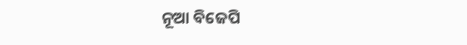ନୂଆ ବିଜେପି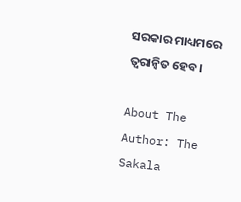ସରକାର ମାଧ୍ୟମରେ ତ୍ୱରାନ୍ୱିତ ହେବ।

About The Author: The Sakala